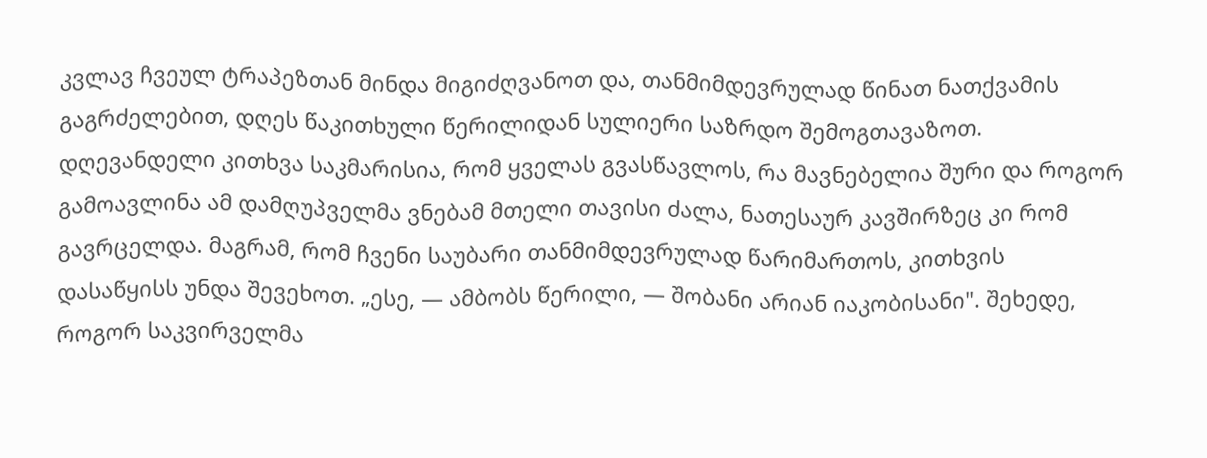კვლავ ჩვეულ ტრაპეზთან მინდა მიგიძღვანოთ და, თანმიმდევრულად წინათ ნათქვამის გაგრძელებით, დღეს წაკითხული წერილიდან სულიერი საზრდო შემოგთავაზოთ. დღევანდელი კითხვა საკმარისია, რომ ყველას გვასწავლოს, რა მავნებელია შური და როგორ გამოავლინა ამ დამღუპველმა ვნებამ მთელი თავისი ძალა, ნათესაურ კავშირზეც კი რომ გავრცელდა. მაგრამ, რომ ჩვენი საუბარი თანმიმდევრულად წარიმართოს, კითხვის დასაწყისს უნდა შევეხოთ. „ესე, — ამბობს წერილი, — შობანი არიან იაკობისანი". შეხედე, როგორ საკვირველმა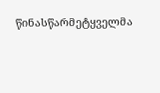წინასწარმეტყველმა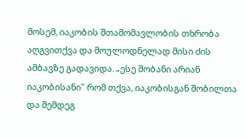მოსემ, იაკობის შთამომავლობის თხრობა აღგვითქვა და მოულოდნელად მისი ძის ამბავზე გადავიდა. „ესე შობანი არიან იაკობისანი" რომ თქვა, იაკობისგან შობილთა და შემდეგ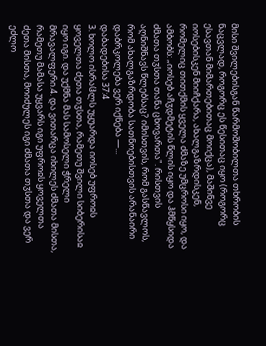მისი შვილებისგან წარმოშობილთა თხრობის ნაცვლად, როგორც ეს წესითაც იყო (როგორც ესავთან მიმართებითაც მოიქცა), მაშინვე იოსებისკენ მიიჩქარა, ახალგაზრდისკენ, რომელიც თითქმის ყველა ძმაზე უმცროსი იყო, და ამბობს: „იოსებ აჩჳდმეტის წლის იყო და ჰმწყსიდა ძმათა თჳსთა თანა ცხოვართა". რისთვის აღნიშნავს წლებსაც? იმისთვის, რომ გასწავლოს, რომ ახალგაზრდობა სათნოებისთვის არანაირი დაბრკოლება ვერ იქნება —...
დაბადებისა 37:4
3. ხოლო ისრაჱლს უყუარდა იოსებ უფროჲს ყოველთა ძეთა თჳსთა, რამეთუ შვილი სიბერისაჲ იყო იგი. და უქმნა მას სამოსელი ჭრელი მრავალფერი.4. და ვითარცა იხილეს ძმათა მისთა, რამეთუ მამასა უყვარს იგი უფროჲს ყოველთა ძეთა მისთა, მოიძულეს იგი ძმათა თჳსთა და ვერ ეძლო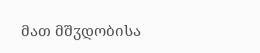მათ მშჳდობისა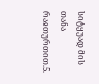სიტყუად მის თანა რაჲთურთით.5.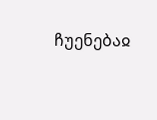ჩუენებაჲ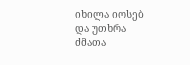იხილა იოსებ და უთხრა ძმათა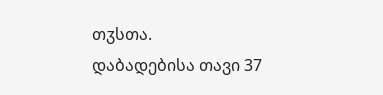თჳსთა.
დაბადებისა თავი 37